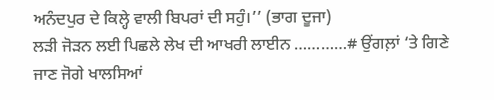ਅਨੰਦਪੁਰ ਦੇ ਕਿਲ੍ਹੇ ਵਾਲੀ ਬਿਪਰਾਂ ਦੀ ਸਹੁੰ।’’ (ਭਾਗ ਦੂਜਾ)
ਲੜੀ ਜੋੜਨ ਲਈ ਪਿਛਲੇ ਲੇਖ ਦੀ ਆਖਰੀ ਲਾਈਨ …………# ਉਂਗਲ਼ਾਂ ‘ਤੇ ਗਿਣੇ ਜਾਣ ਜੋਗੇ ਖਾਲਸਿਆਂ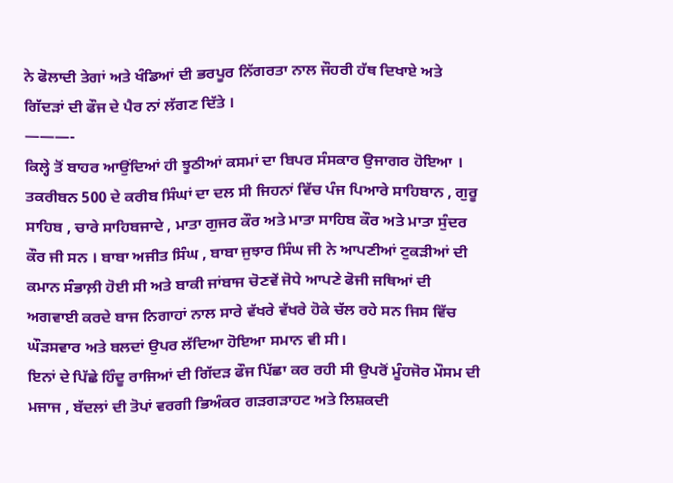ਨੇ ਫੋਲਾਦੀ ਤੇਗਾਂ ਅਤੇ ਖੰਡਿਆਂ ਦੀ ਭਰਪੂਰ ਨਿੱਗਰਤਾ ਨਾਲ ਜੌਹਰੀ ਹੱਥ ਦਿਖਾਏ ਅਤੇ ਗਿੱਦੜਾਂ ਦੀ ਫੌਜ ਦੇ ਪੈਰ ਨਾਂ ਲੱਗਣ ਦਿੱਤੇ ।
———-
ਕਿਲ੍ਹੇ ਤੋਂ ਬਾਹਰ ਆਉਂਦਿਆਂ ਹੀ ਝੂਠੀਆਂ ਕਸਮਾਂ ਦਾ ਬਿਪਰ ਸੰਸਕਾਰ ਉਜਾਗਰ ਹੋਇਆ । ਤਕਰੀਬਨ 500 ਦੇ ਕਰੀਬ ਸਿੰਘਾਂ ਦਾ ਦਲ ਸੀ ਜਿਹਨਾਂ ਵਿੱਚ ਪੰਜ ਪਿਆਰੇ ਸਾਹਿਬਾਨ , ਗੁਰੂ ਸਾਹਿਬ , ਚਾਰੇ ਸਾਹਿਬਜਾਦੇ , ਮਾਤਾ ਗੁਜਰ ਕੌਰ ਅਤੇ ਮਾਤਾ ਸਾਹਿਬ ਕੌਰ ਅਤੇ ਮਾਤਾ ਸੁੰਦਰ ਕੌਰ ਜੀ ਸਨ । ਬਾਬਾ ਅਜੀਤ ਸਿੰਘ , ਬਾਬਾ ਜੁਝਾਰ ਸਿੰਘ ਜੀ ਨੇ ਆਪਣੀਆਂ ਟੁਕੜੀਆਂ ਦੀ ਕਮਾਨ ਸੰਭਾਲ਼ੀ ਹੋਈ ਸੀ ਅਤੇ ਬਾਕੀ ਜਾਂਬਾਜ ਚੋਣਵੇਂ ਜੋਧੇ ਆਪਣੇ ਫੋਜੀ ਜਥਿਆਂ ਦੀ ਅਗਵਾਈ ਕਰਦੇ ਬਾਜ ਨਿਗਾਹਾਂ ਨਾਲ ਸਾਰੇ ਵੱਖਰੇ ਵੱਖਰੇ ਹੋਕੇ ਚੱਲ ਰਹੇ ਸਨ ਜਿਸ ਵਿੱਚ ਘੌੜਸਵਾਰ ਅਤੇ ਬਲਦਾਂ ਉਪਰ ਲੱਦਿਆ ਹੋਇਆ ਸਮਾਨ ਵੀ ਸੀ।
ਇਨਾਂ ਦੇ ਪਿੱਛੇ ਹਿੰਦੂ ਰਾਜਿਆਂ ਦੀ ਗਿੱਦੜ ਫੌਜ ਪਿੱਛਾ ਕਰ ਰਹੀ ਸੀ ਉਪਰੋਂ ਮੂੰਹਜੋਰ ਮੌਸਮ ਦੀ ਮਜਾਜ , ਬੱਦਲਾਂ ਦੀ ਤੋਪਾਂ ਵਰਗੀ ਭਿਅੰਕਰ ਗੜਗੜਾਹਟ ਅਤੇ ਲਿਸ਼ਕਦੀ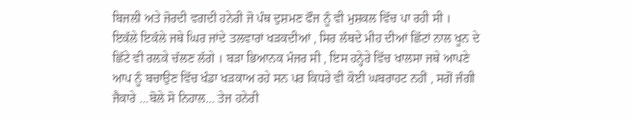ਬਿਜਲੀ ਅਤੇ ਜੋਰਦੀ ਵਗਦੀ ਹਨੇਰੀ ਜੋ ਪੰਥ ਦੁਸ਼ਮਣ ਫੌਜ ਨੂੰ ਵੀ ਮੁਸ਼ਕਲ ਵਿੱਚ ਪਾ ਰਹੀ ਸੀ ।
ਇਕੱਲੇ ਇਕੱਲੇ ਜਥੇ ਘਿਰ ਜਾਂਦੇ ਤਲਵਾਰਾਂ ਖੜਕਦੀਆਂ , ਸਿਰ ਲੱਥਦੇ ਮੀਹ ਦੀਆਂ ਛਿੱਟਾਂ ਨਾਲ ਖੂਨ ਦੇ ਛਿੱਟੇ ਵੀ ਰਲ਼ਕੇ ਚੱਲਣ ਲੱਗੇ । ਬੜਾ ਭਿਆਨਕ ਮੰਜਰ ਸੀ , ਇਸ ਹਨ੍ਹੇਰੇ ਵਿੱਚ ਖਾਲਸਾ ਜਥੇ ਆਪਣੇ ਆਪ ਨੂੰ ਬਚਾਉਣ ਵਿੱਚ ਖੰਡਾ ਖੜਕਾਅ ਰਹੇ ਸਨ ਪਰ ਕਿਧਰੇ ਵੀ ਕੋਈ ਘਬਰਾਹਟ ਨਹੀਂ , ਸਗੋਂ ਜੰਗੀ ਜੈਕਾਰੇ …ਬੋਲੇ ਸੋ ਨਿਹਾਲ… ਤੇਜ ਹਨੇਰੀ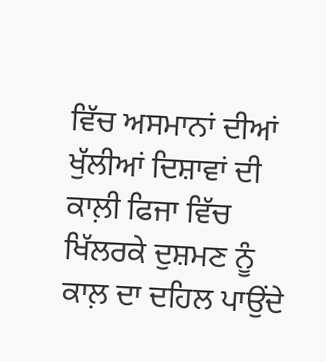ਵਿੱਚ ਅਸਮਾਨਾਂ ਦੀਆਂ ਖੁੱਲੀਆਂ ਦਿਸ਼ਾਵਾਂ ਦੀ ਕਾਲ਼ੀ ਫਿਜਾ ਵਿੱਚ ਖਿੱਲਰਕੇ ਦੁਸ਼ਮਣ ਨੂੰ ਕਾਲ਼ ਦਾ ਦਹਿਲ ਪਾਉਂਦੇ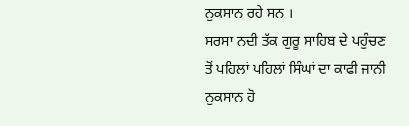ਨੁਕਸਾਨ ਰਹੇ ਸਨ ।
ਸਰਸਾ ਨਦੀ ਤੱਕ ਗੁਰੂ ਸਾਹਿਬ ਦੇ ਪਹੁੰਚਣ ਤੋਂ ਪਹਿਲਾਂ ਪਹਿਲਾਂ ਸਿੰਘਾਂ ਦਾ ਕਾਫੀ ਜਾਨੀ ਨੁਕਸਾਨ ਹੋ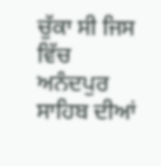ਚੁੱਕਾ ਸੀ ਜਿਸ ਵਿੱਚ ਅਨੰਦਪੁਰ ਸਾਹਿਬ ਦੀਆਂ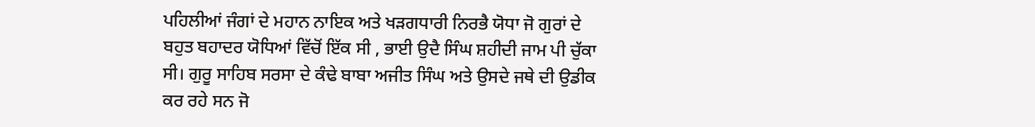ਪਹਿਲੀਆਂ ਜੰਗਾਂ ਦੇ ਮਹਾਨ ਨਾਇਕ ਅਤੇ ਖੜਗਧਾਰੀ ਨਿਰਭੈ ਯੋਧਾ ਜੋ ਗੁਰਾਂ ਦੇ ਬਹੁਤ ਬਹਾਦਰ ਯੋਧਿਆਂ ਵਿੱਚੋਂ ਇੱਕ ਸੀ , ਭਾਈ ਉਦੈ ਸਿੰਘ ਸ਼ਹੀਦੀ ਜਾਮ ਪੀ ਚੁੱਕਾ ਸੀ। ਗੁਰੂ ਸਾਹਿਬ ਸਰਸਾ ਦੇ ਕੰਢੇ ਬਾਬਾ ਅਜੀਤ ਸਿੰਘ ਅਤੇ ਉਸਦੇ ਜਥੇ ਦੀ ਉਡੀਕ ਕਰ ਰਹੇ ਸਨ ਜੋ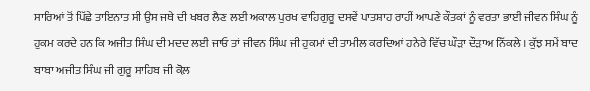ਸਾਰਿਆਂ ਤੋਂ ਪਿੱਛੇ ਤਾਇਨਾਤ ਸੀ ਉਸ ਜਥੇ ਦੀ ਖਬਰ ਲੈਣ ਲਈ ਅਕਾਲ ਪੁਰਖ ਵਾਹਿਗੁਰੂ ਦਸਵੇਂ ਪਾਤਸ਼ਾਹ ਰਾਹੀਂ ਆਪਣੇ ਕੌਤਕਾਂ ਨੂੰ ਵਰਤਾ ਭਾਈ ਜੀਵਨ ਸਿੰਘ ਨੂੰ ਹੁਕਮ ਕਰਦੇ ਹਨ ਕਿ ਅਜੀਤ ਸਿੰਘ ਦੀ ਮਦਦ ਲਈ ਜਾਓ ਤਾਂ ਜੀਵਨ ਸਿੰਘ ਜੀ ਹੁਕਮਾਂ ਦੀ ਤਾਮੀਲ ਕਰਦਿਆਂ ਹਨੇਰੇ ਵਿੱਚ ਘੌੜਾ ਦੌੜਾਅ ਨਿੱਕਲੇ । ਕੁੱਝ ਸਮੇਂ ਬਾਦ ਬਾਬਾ ਅਜੀਤ ਸਿੰਘ ਜੀ ਗੁਰੂ ਸਾਹਿਬ ਜੀ ਕੋਲ਼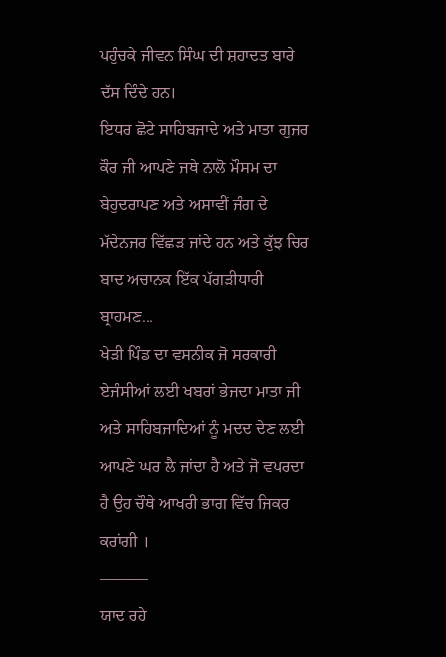ਪਹੁੰਚਕੇ ਜੀਵਨ ਸਿੰਘ ਦੀ ਸ਼ਹਾਦਤ ਬਾਰੇ ਦੱਸ ਦਿੰਦੇ ਹਨ।
ਇਧਰ ਛੋਟੇ ਸਾਹਿਬਜਾਦੇ ਅਤੇ ਮਾਤਾ ਗੁਜਰ ਕੌਰ ਜੀ ਆਪਣੇ ਜਥੇ ਨਾਲੋ ਮੌਸਮ ਦਾ ਬੇਹੁਦਰਾਪਣ ਅਤੇ ਅਸਾਵੀਂ ਜੰਗ ਦੇ ਮੱਦੇਨਜਰ ਵਿੱਛੜ ਜਾਂਦੇ ਹਨ ਅਤੇ ਕੁੱਝ ਚਿਰ ਬਾਦ ਅਚਾਨਕ ਇੱਕ ਪੱਗੜੀਧਾਰੀ ਬ੍ਰਾਹਮਣ...
ਖੇੜੀ ਪਿੰਡ ਦਾ ਵਸਨੀਕ ਜੋ ਸਰਕਾਰੀ ਏਜੰਸੀਆਂ ਲਈ ਖਬਰਾਂ ਭੇਜਦਾ ਮਾਤਾ ਜੀ ਅਤੇ ਸਾਹਿਬਜਾਦਿਆਂ ਨੂੰ ਮਦਦ ਦੇਣ ਲਈ ਆਪਣੇ ਘਰ ਲੈ ਜਾਂਦਾ ਹੈ ਅਤੇ ਜੋ ਵਪਰਦਾ ਹੈ ਉਹ ਚੌਥੇ ਆਖਰੀ ਭਾਗ ਵਿੱਚ ਜਿਕਰ ਕਰਾਂਗੀ ।
———
ਯਾਦ ਰਹੇ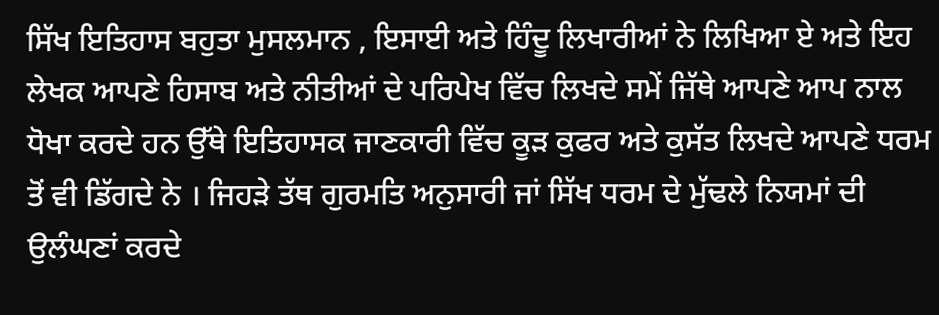ਸਿੱਖ ਇਤਿਹਾਸ ਬਹੁਤਾ ਮੁਸਲਮਾਨ , ਇਸਾਈ ਅਤੇ ਹਿੰਦੂ ਲਿਖਾਰੀਆਂ ਨੇ ਲਿਖਿਆ ਏ ਅਤੇ ਇਹ ਲੇਖਕ ਆਪਣੇ ਹਿਸਾਬ ਅਤੇ ਨੀਤੀਆਂ ਦੇ ਪਰਿਪੇਖ ਵਿੱਚ ਲਿਖਦੇ ਸਮੇਂ ਜਿੱਥੇ ਆਪਣੇ ਆਪ ਨਾਲ ਧੋਖਾ ਕਰਦੇ ਹਨ ਉੱਥੇ ਇਤਿਹਾਸਕ ਜਾਣਕਾਰੀ ਵਿੱਚ ਕੂੜ ਕੁਫਰ ਅਤੇ ਕੁਸੱਤ ਲਿਖਦੇ ਆਪਣੇ ਧਰਮ ਤੋਂ ਵੀ ਡਿੱਗਦੇ ਨੇ । ਜਿਹੜੇ ਤੱਥ ਗੁਰਮਤਿ ਅਨੁਸਾਰੀ ਜਾਂ ਸਿੱਖ ਧਰਮ ਦੇ ਮੁੱਢਲੇ ਨਿਯਮਾਂ ਦੀ ਉਲੰਘਣਾਂ ਕਰਦੇ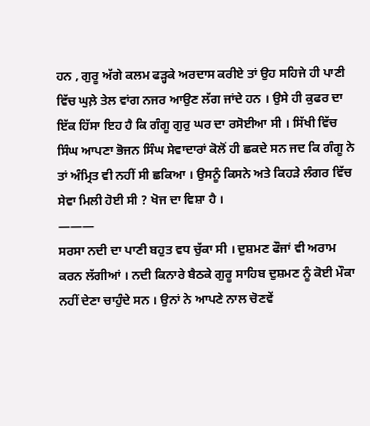ਹਨ , ਗੁਰੂ ਅੱਗੇ ਕਲਮ ਫੜ੍ਹਕੇ ਅਰਦਾਸ ਕਰੀਏ ਤਾਂ ਉਹ ਸਹਿਜੇ ਹੀ ਪਾਣੀ ਵਿੱਚ ਘੁਲ਼ੇ ਤੇਲ ਵਾਂਗ ਨਜਰ ਆਉਣ ਲੱਗ ਜਾਂਦੇ ਹਨ । ਉਸੇ ਹੀ ਕੁਫਰ ਦਾ ਇੱਕ ਹਿੱਸਾ ਇਹ ਹੈ ਕਿ ਗੰਗੂ ਗੁਰੁ ਘਰ ਦਾ ਰਸੋਈਆ ਸੀ । ਸਿੱਖੀ ਵਿੱਚ ਸਿੰਘ ਆਪਣਾ ਭੋਜਨ ਸਿੰਘ ਸੇਵਾਦਾਰਾਂ ਕੋਲੋਂ ਹੀ ਛਕਦੇ ਸਨ ਜਦ ਕਿ ਗੰਗੂ ਨੇ ਤਾਂ ਅੰਮ੍ਰਿਤ ਵੀ ਨਹੀਂ ਸੀ ਛਕਿਆ । ਉਸਨੂੰ ਕਿਸਨੇ ਅਤੇ ਕਿਹੜੇ ਲੰਗਰ ਵਿੱਚ ਸੇਵਾ ਮਿਲੀ ਹੋਈ ਸੀ ? ਖੋਜ ਦਾ ਵਿਸ਼ਾ ਹੈ ।
———
ਸਰਸਾ ਨਦੀ ਦਾ ਪਾਣੀ ਬਹੁਤ ਵਧ ਚੁੱਕਾ ਸੀ । ਦੁਸ਼ਮਣ ਫੌਜਾਂ ਵੀ ਅਰਾਮ ਕਰਨ ਲੱਗੀਆਂ । ਨਦੀ ਕਿਨਾਰੇ ਬੈਠਕੇ ਗੁਰੂ ਸਾਹਿਬ ਦੁਸ਼ਮਣ ਨੂੰ ਕੋਈ ਮੌਕਾ ਨਹੀਂ ਦੇਣਾ ਚਾਹੁੰਦੇ ਸਨ । ਉਨਾਂ ਨੇ ਆਪਣੇ ਨਾਲ ਚੋਣਵੇਂ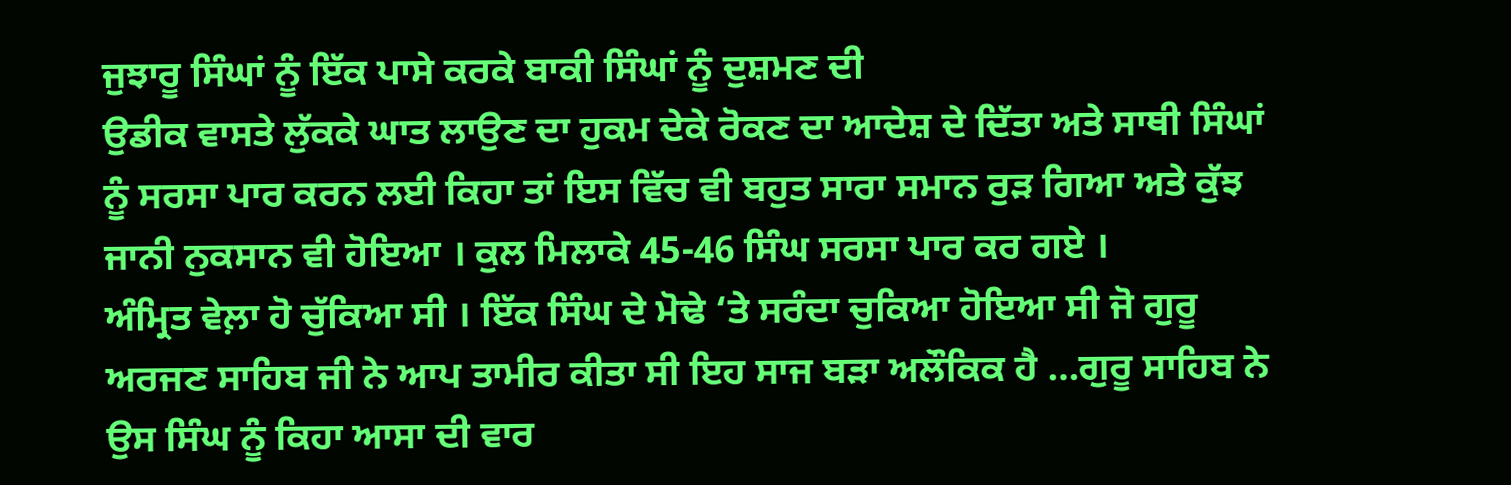ਜੁਝਾਰੂ ਸਿੰਘਾਂ ਨੂੰ ਇੱਕ ਪਾਸੇ ਕਰਕੇ ਬਾਕੀ ਸਿੰਘਾਂ ਨੂੰ ਦੁਸ਼ਮਣ ਦੀ
ਉਡੀਕ ਵਾਸਤੇ ਲੁੱਕਕੇ ਘਾਤ ਲਾਉਣ ਦਾ ਹੁਕਮ ਦੇਕੇ ਰੋਕਣ ਦਾ ਆਦੇਸ਼ ਦੇ ਦਿੱਤਾ ਅਤੇ ਸਾਥੀ ਸਿੰਘਾਂ ਨੂੰ ਸਰਸਾ ਪਾਰ ਕਰਨ ਲਈ ਕਿਹਾ ਤਾਂ ਇਸ ਵਿੱਚ ਵੀ ਬਹੁਤ ਸਾਰਾ ਸਮਾਨ ਰੁੜ ਗਿਆ ਅਤੇ ਕੁੱਝ ਜਾਨੀ ਨੁਕਸਾਨ ਵੀ ਹੋਇਆ । ਕੁਲ ਮਿਲਾਕੇ 45-46 ਸਿੰਘ ਸਰਸਾ ਪਾਰ ਕਰ ਗਏ ।
ਅੰਮ੍ਰਿਤ ਵੇਲ਼ਾ ਹੋ ਚੁੱਕਿਆ ਸੀ । ਇੱਕ ਸਿੰਘ ਦੇ ਮੋਢੇ ‘ਤੇ ਸਰੰਦਾ ਚੁਕਿਆ ਹੋਇਆ ਸੀ ਜੋ ਗੁਰੂ ਅਰਜਣ ਸਾਹਿਬ ਜੀ ਨੇ ਆਪ ਤਾਮੀਰ ਕੀਤਾ ਸੀ ਇਹ ਸਾਜ ਬੜਾ ਅਲੌਕਿਕ ਹੈ …ਗੁਰੂ ਸਾਹਿਬ ਨੇ ਉਸ ਸਿੰਘ ਨੂੰ ਕਿਹਾ ਆਸਾ ਦੀ ਵਾਰ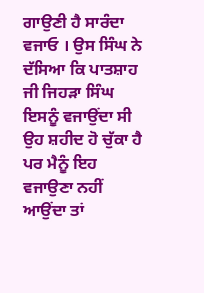ਗਾਉਣੀ ਹੈ ਸਾਰੰਦਾ ਵਜਾਓ । ਉਸ ਸਿੰਘ ਨੇ ਦੱਸਿਆ ਕਿ ਪਾਤਸ਼ਾਹ ਜੀ ਜਿਹੜਾ ਸਿੰਘ ਇਸਨੂੰ ਵਜਾਉਂਦਾ ਸੀ ਉਹ ਸ਼ਹੀਦ ਹੋ ਚੁੱਕਾ ਹੈ ਪਰ ਮੈਨੂੰ ਇਹ ਵਜਾਉਣਾ ਨਹੀਂ ਆਉਂਦਾ ਤਾਂ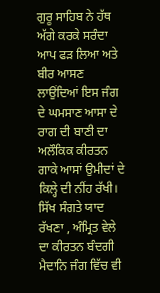ਗੁਰੂ ਸਾਹਿਬ ਨੇ ਹੱਥ ਅੱਗੇ ਕਰਕੇ ਸਰੰਦਾ ਆਪ ਫੜ ਲਿਆ ਅਤੇ ਬੀਰ ਆਸਣ ਲਾਉਂਦਿਆਂ ਇਸ ਜੰਗ ਦੇ ਘਮਸਾਣ ਆਸਾ ਦੇ ਰਾਗ ਦੀ ਬਾਣੀ ਦਾ ਅਲੌਕਿਕ ਕੀਰਤਨ ਗਾਕੇ ਆਸਾਂ ਉਮੀਦਾਂ ਦੇ ਕਿਲ੍ਹੇ ਦੀ ਨੀਂਹ ਰੱਖੀ।
ਸਿੱਖ ਸੰਗਤੇ ਯਾਦ ਰੱਖਣਾ , ਅੰਮ੍ਰਿਤ ਵੇਲੇ ਦਾ ਕੀਰਤਨ ਬੰਦਗੀ ਮੈਦਾਨਿ ਜੰਗ ਵਿੱਚ ਵੀ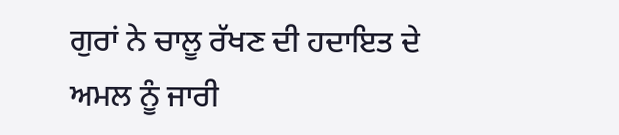ਗੁਰਾਂ ਨੇ ਚਾਲੂ ਰੱਖਣ ਦੀ ਹਦਾਇਤ ਦੇ ਅਮਲ ਨੂੰ ਜਾਰੀ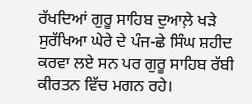ਰੱਖਦਿਆਂ ਗੁਰੂ ਸਾਹਿਬ ਦੁਆਲ਼ੇ ਖੜੇ ਸੁਰੱਖਿਆ ਘੇਰੇ ਦੇ ਪੰਜ-ਛੇ ਸਿੰਘ ਸ਼ਹੀਦ ਕਰਵਾ ਲਏ ਸਨ ਪਰ ਗੁਰੂ ਸਾਹਿਬ ਰੱਬੀ ਕੀਰਤਨ ਵਿੱਚ ਮਗਨ ਰਹੇ।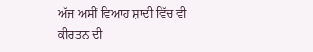ਅੱਜ ਅਸੀਂ ਵਿਆਹ ਸ਼ਾਦੀ ਵਿੱਚ ਵੀ ਕੀਰਤਨ ਦੀ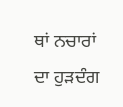ਥਾਂ ਨਚਾਰਾਂ ਦਾ ਹੁੜਦੰਗ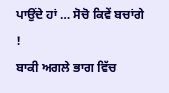ਪਾਉਂਦੇ ਹਾਂ … ਸੋਚੋ ਕਿਵੇਂ ਬਚਾਂਗੇ !
ਬਾਕੀ ਅਗਲੇ ਭਾਗ ਵਿੱਚ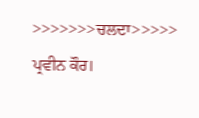>>>>>>>ਚਲਦਾ>>>>>
ਪ੍ਰਵੀਨ ਕੌਰ।